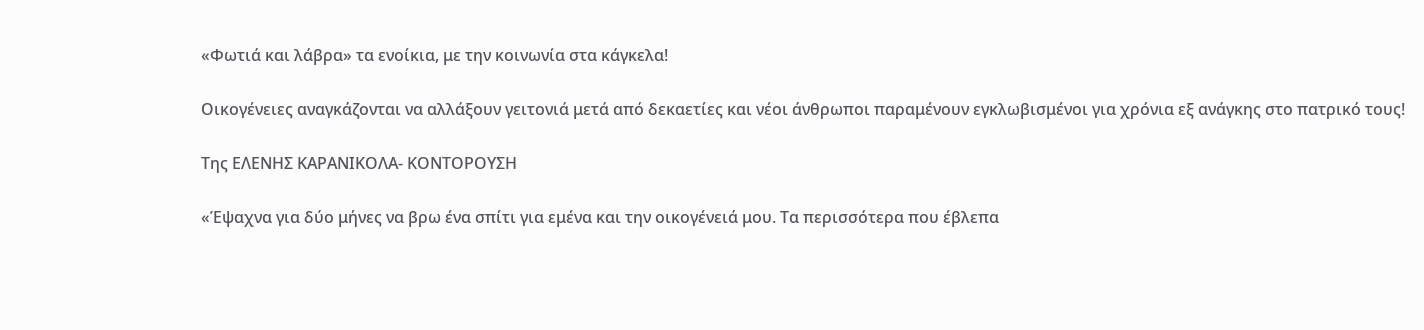«Φωτιά και λάβρα» τα ενοίκια, με την κοινωνία στα κάγκελα!

Οικογένειες αναγκάζονται να αλλάξουν γειτονιά μετά από δεκαετίες και νέοι άνθρωποι παραμένουν εγκλωβισμένοι για χρόνια εξ ανάγκης στο πατρικό τους!

Της ΕΛΕΝΗΣ ΚΑΡΑΝΙΚΟΛΑ- ΚΟΝΤΟΡΟΥΣΗ

«Έψαχνα για δύο μήνες να βρω ένα σπίτι για εμένα και την οικογένειά μου. Τα περισσότερα που έβλεπα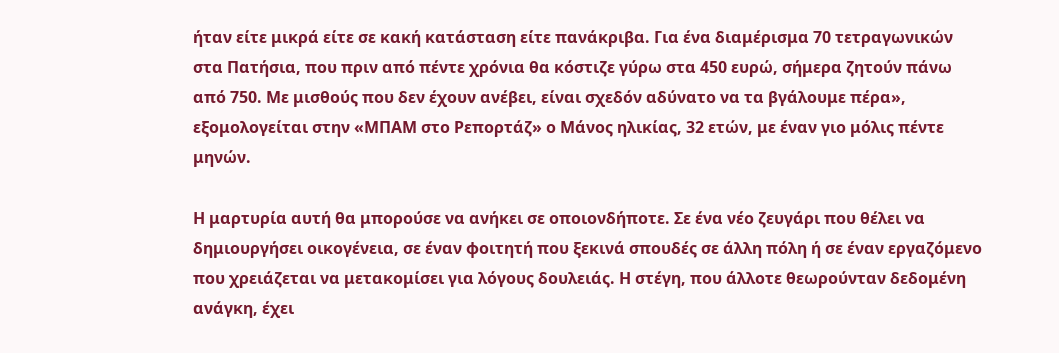ήταν είτε μικρά είτε σε κακή κατάσταση είτε πανάκριβα. Για ένα διαμέρισμα 70 τετραγωνικών στα Πατήσια, που πριν από πέντε χρόνια θα κόστιζε γύρω στα 450 ευρώ, σήμερα ζητούν πάνω από 750. Με μισθούς που δεν έχουν ανέβει, είναι σχεδόν αδύνατο να τα βγάλουμε πέρα», εξομολογείται στην «ΜΠΑΜ στο Ρεπορτάζ» ο Μάνος ηλικίας, 32 ετών, με έναν γιο μόλις πέντε μηνών.

Η μαρτυρία αυτή θα μπορούσε να ανήκει σε οποιονδήποτε. Σε ένα νέο ζευγάρι που θέλει να δημιουργήσει οικογένεια, σε έναν φοιτητή που ξεκινά σπουδές σε άλλη πόλη ή σε έναν εργαζόμενο που χρειάζεται να μετακομίσει για λόγους δουλειάς. Η στέγη, που άλλοτε θεωρούνταν δεδομένη ανάγκη, έχει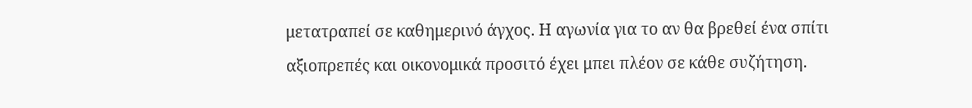μετατραπεί σε καθημερινό άγχος. Η αγωνία για το αν θα βρεθεί ένα σπίτι αξιοπρεπές και οικονομικά προσιτό έχει μπει πλέον σε κάθε συζήτηση.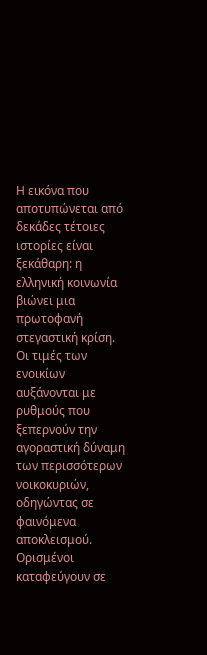Η εικόνα που αποτυπώνεται από δεκάδες τέτοιες ιστορίες είναι ξεκάθαρη: η ελληνική κοινωνία βιώνει μια πρωτοφανή στεγαστική κρίση. Οι τιμές των ενοικίων αυξάνονται με ρυθμούς που ξεπερνούν την αγοραστική δύναμη των περισσότερων νοικοκυριών, οδηγώντας σε φαινόμενα αποκλεισμού. Ορισμένοι καταφεύγουν σε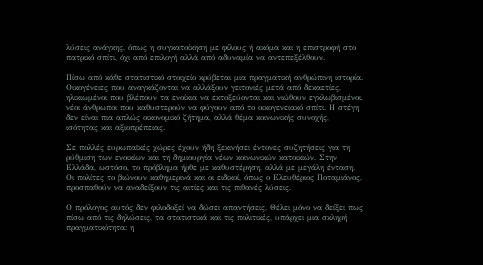λύσεις ανάγκης, όπως η συγκατοίκηση με φίλους ή ακόμα και η επιστροφή στο πατρικό σπίτι, όχι από επιλογή αλλά από αδυναμία να αντεπεξέλθουν.

Πίσω από κάθε στατιστικό στοιχείο κρύβεται μια πραγματική ανθρώπινη ιστορία. Οικογένειες που αναγκάζονται να αλλάξουν γειτονιές μετά από δεκαετίες, ηλικιωμένοι που βλέπουν τα ενοίκια να εκτοξεύονται και νιώθουν εγκλωβισμένοι, νέοι άνθρωποι που καθυστερούν να φύγουν από το οικογενειακό σπίτι. Η στέγη δεν είναι πια απλώς οικονομικό ζήτημα, αλλά θέμα κοινωνικής συνοχής, ισότητας και αξιοπρέπειας.

Σε πολλές ευρωπαϊκές χώρες έχουν ήδη ξεκινήσει έντονες συζητήσεις για τη ρύθμιση των ενοικίων και τη δημιουργία νέων κοινωνικών κατοικιών. Στην Ελλάδα, ωστόσο, το πρόβλημα ήρθε με καθυστέρηση, αλλά με μεγάλη ένταση. Οι πολίτες το βιώνουν καθημερινά και οι ειδικοί, όπως ο Ελευθέριος Ποταμιάνος, προσπαθούν να αναδείξουν τις αιτίες και τις πιθανές λύσεις.

Ο πρόλογος αυτός δεν φιλοδοξεί να δώσει απαντήσεις. Θέλει μόνο να δείξει πως πίσω από τις δηλώσεις, τα στατιστικά και τις πολιτικές, υπάρχει μια σκληρή πραγματικότητα: η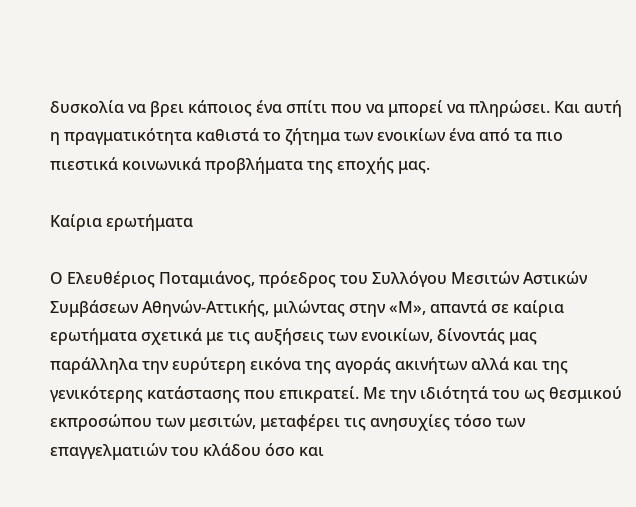δυσκολία να βρει κάποιος ένα σπίτι που να μπορεί να πληρώσει. Και αυτή η πραγματικότητα καθιστά το ζήτημα των ενοικίων ένα από τα πιο πιεστικά κοινωνικά προβλήματα της εποχής μας.

Καίρια ερωτήματα

Ο Ελευθέριος Ποταμιάνος, πρόεδρος του Συλλόγου Μεσιτών Αστικών Συμβάσεων Αθηνών-Αττικής, μιλώντας στην «Μ», απαντά σε καίρια ερωτήματα σχετικά με τις αυξήσεις των ενοικίων, δίνοντάς μας παράλληλα την ευρύτερη εικόνα της αγοράς ακινήτων αλλά και της γενικότερης κατάστασης που επικρατεί. Με την ιδιότητά του ως θεσμικού εκπροσώπου των μεσιτών, μεταφέρει τις ανησυχίες τόσο των επαγγελματιών του κλάδου όσο και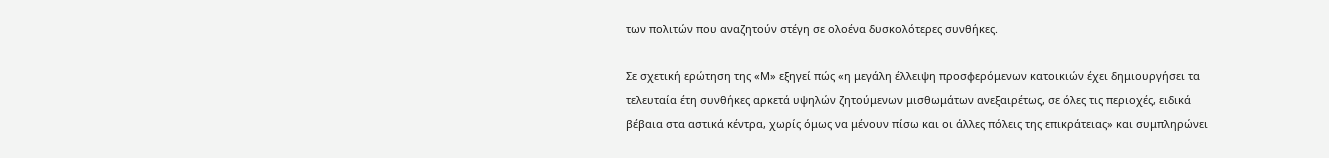των πολιτών που αναζητούν στέγη σε ολοένα δυσκολότερες συνθήκες.

Σε σχετική ερώτηση της «Μ» εξηγεί πώς «η μεγάλη έλλειψη προσφερόμενων κατοικιών έχει δημιουργήσει τα τελευταία έτη συνθήκες αρκετά υψηλών ζητούμενων μισθωμάτων ανεξαιρέτως, σε όλες τις περιοχές, ειδικά βέβαια στα αστικά κέντρα, χωρίς όμως να μένουν πίσω και οι άλλες πόλεις της επικράτειας» και συμπληρώνει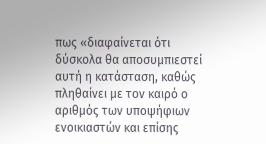πως «διαφαίνεται ότι δύσκολα θα αποσυμπιεστεί αυτή η κατάσταση, καθώς πληθαίνει με τον καιρό ο αριθμός των υποψήφιων ενοικιαστών και επίσης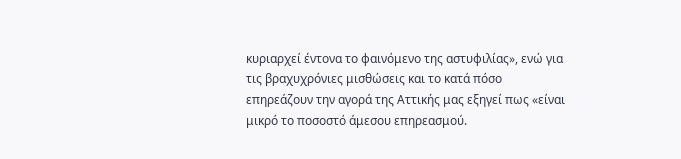κυριαρχεί έντονα το φαινόμενο της αστυφιλίας», ενώ για τις βραχυχρόνιες μισθώσεις και το κατά πόσο επηρεάζουν την αγορά της Αττικής μας εξηγεί πως «είναι μικρό το ποσοστό άμεσου επηρεασμού.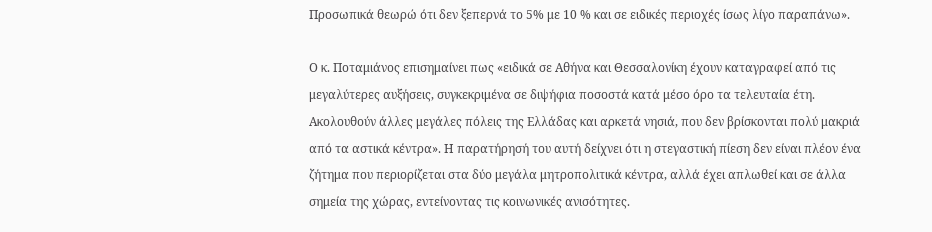Προσωπικά θεωρώ ότι δεν ξεπερνά το 5% με 10 % και σε ειδικές περιοχές ίσως λίγο παραπάνω».

Ο κ. Ποταμιάνος επισημαίνει πως «ειδικά σε Αθήνα και Θεσσαλονίκη έχουν καταγραφεί από τις μεγαλύτερες αυξήσεις, συγκεκριμένα σε διψήφια ποσοστά κατά μέσο όρο τα τελευταία έτη. Ακολουθούν άλλες μεγάλες πόλεις της Ελλάδας και αρκετά νησιά, που δεν βρίσκονται πολύ μακριά από τα αστικά κέντρα». Η παρατήρησή του αυτή δείχνει ότι η στεγαστική πίεση δεν είναι πλέον ένα ζήτημα που περιορίζεται στα δύο μεγάλα μητροπολιτικά κέντρα, αλλά έχει απλωθεί και σε άλλα σημεία της χώρας, εντείνοντας τις κοινωνικές ανισότητες.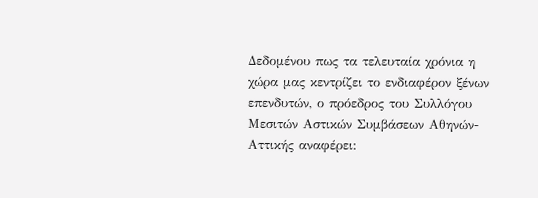Δεδομένου πως τα τελευταία χρόνια η χώρα μας κεντρίζει το ενδιαφέρον ξένων επενδυτών, ο πρόεδρος του Συλλόγου Μεσιτών Αστικών Συμβάσεων Αθηνών-Αττικής αναφέρει: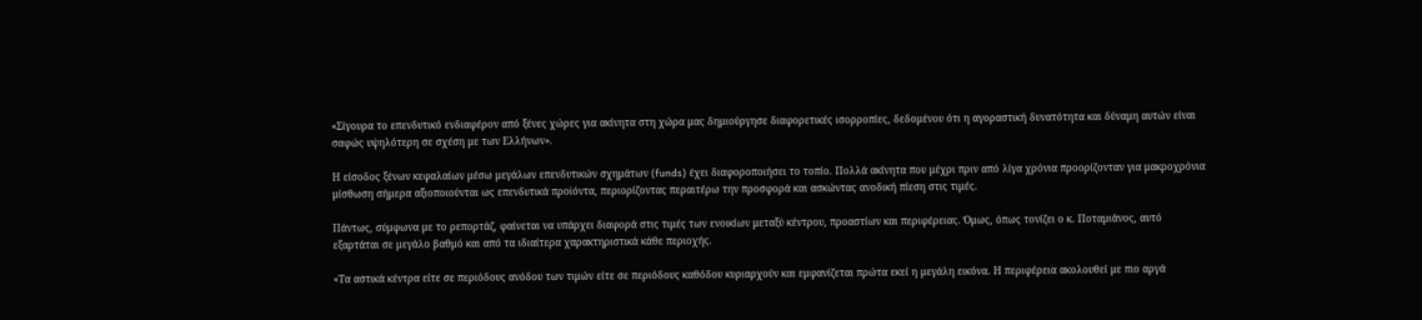«Σίγουρα το επενδυτικό ενδιαφέρον από ξένες χώρες για ακίνητα στη χώρα μας δημιούργησε διαφορετικές ισορροπίες, δεδομένου ότι η αγοραστική δυνατότητα και δύναμη αυτών είναι σαφώς υψηλότερη σε σχέση με των Ελλήνων».

Η είσοδος ξένων κεφαλαίων μέσω μεγάλων επενδυτικών σχημάτων (funds) έχει διαφοροποιήσει το τοπίο. Πολλά ακίνητα που μέχρι πριν από λίγα χρόνια προορίζονταν για μακροχρόνια μίσθωση σήμερα αξιοποιούνται ως επενδυτικά προϊόντα, περιορίζοντας περαιτέρω την προσφορά και ασκώντας ανοδική πίεση στις τιμές.

Πάντως, σύμφωνα με το ρεπορτάζ, φαίνεται να υπάρχει διαφορά στις τιμές των ενοικίων μεταξύ κέντρου, προαστίων και περιφέρειας. Όμως, όπως τονίζει ο κ. Ποταμιάνος, αυτό εξαρτάται σε μεγάλο βαθμό και από τα ιδιαίτερα χαρακτηριστικά κάθε περιοχής.

«Τα αστικά κέντρα είτε σε περιόδους ανόδου των τιμών είτε σε περιόδους καθόδου κυριαρχούν και εμφανίζεται πρώτα εκεί η μεγάλη εικόνα. Η περιφέρεια ακολουθεί με πιο αργά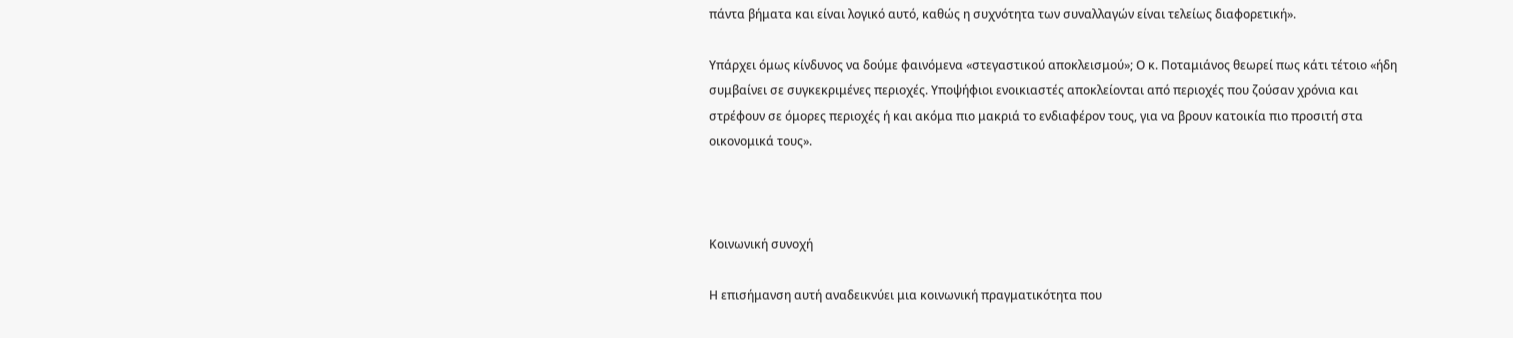πάντα βήματα και είναι λογικό αυτό, καθώς η συχνότητα των συναλλαγών είναι τελείως διαφορετική».

Υπάρχει όμως κίνδυνος να δούμε φαινόμενα «στεγαστικού αποκλεισμού»; Ο κ. Ποταμιάνος θεωρεί πως κάτι τέτοιο «ήδη συμβαίνει σε συγκεκριμένες περιοχές. Υποψήφιοι ενοικιαστές αποκλείονται από περιοχές που ζούσαν χρόνια και στρέφουν σε όμορες περιοχές ή και ακόμα πιο μακριά το ενδιαφέρον τους, για να βρουν κατοικία πιο προσιτή στα οικονομικά τους».



Κοινωνική συνοχή

Η επισήμανση αυτή αναδεικνύει μια κοινωνική πραγματικότητα που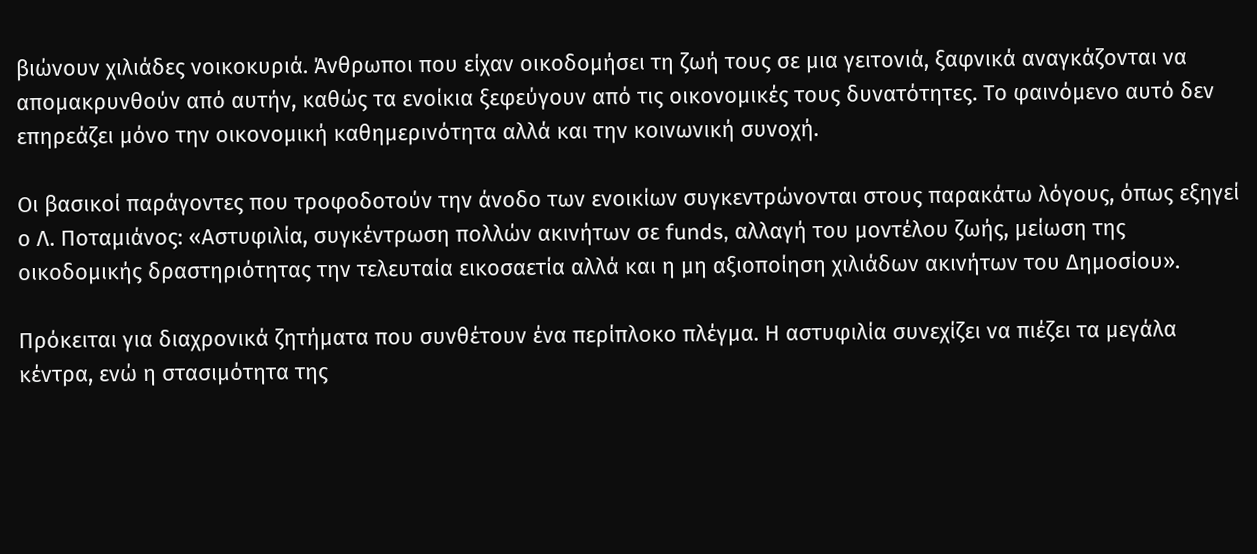βιώνουν χιλιάδες νοικοκυριά. Άνθρωποι που είχαν οικοδομήσει τη ζωή τους σε μια γειτονιά, ξαφνικά αναγκάζονται να απομακρυνθούν από αυτήν, καθώς τα ενοίκια ξεφεύγουν από τις οικονομικές τους δυνατότητες. Το φαινόμενο αυτό δεν επηρεάζει μόνο την οικονομική καθημερινότητα αλλά και την κοινωνική συνοχή.

Οι βασικοί παράγοντες που τροφοδοτούν την άνοδο των ενοικίων συγκεντρώνονται στους παρακάτω λόγους, όπως εξηγεί ο Λ. Ποταμιάνος: «Αστυφιλία, συγκέντρωση πολλών ακινήτων σε funds, αλλαγή του μοντέλου ζωής, μείωση της οικοδομικής δραστηριότητας την τελευταία εικοσαετία αλλά και η μη αξιοποίηση χιλιάδων ακινήτων του Δημοσίου».

Πρόκειται για διαχρονικά ζητήματα που συνθέτουν ένα περίπλοκο πλέγμα. Η αστυφιλία συνεχίζει να πιέζει τα μεγάλα κέντρα, ενώ η στασιμότητα της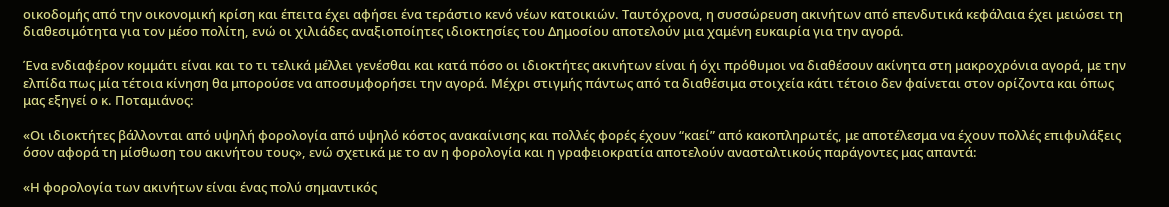οικοδομής από την οικονομική κρίση και έπειτα έχει αφήσει ένα τεράστιο κενό νέων κατοικιών. Ταυτόχρονα, η συσσώρευση ακινήτων από επενδυτικά κεφάλαια έχει μειώσει τη διαθεσιμότητα για τον μέσο πολίτη, ενώ οι χιλιάδες αναξιοποίητες ιδιοκτησίες του Δημοσίου αποτελούν μια χαμένη ευκαιρία για την αγορά.

Ένα ενδιαφέρον κομμάτι είναι και το τι τελικά μέλλει γενέσθαι και κατά πόσο οι ιδιοκτήτες ακινήτων είναι ή όχι πρόθυμοι να διαθέσουν ακίνητα στη μακροχρόνια αγορά, με την ελπίδα πως μία τέτοια κίνηση θα μπορούσε να αποσυμφορήσει την αγορά. Μέχρι στιγμής πάντως από τα διαθέσιμα στοιχεία κάτι τέτοιο δεν φαίνεται στον ορίζοντα και όπως μας εξηγεί ο κ. Ποταμιάνος:

«Οι ιδιοκτήτες βάλλονται από υψηλή φορολογία από υψηλό κόστος ανακαίνισης και πολλές φορές έχουν “καεί” από κακοπληρωτές, με αποτέλεσμα να έχουν πολλές επιφυλάξεις όσον αφορά τη μίσθωση του ακινήτου τους», ενώ σχετικά με το αν η φορολογία και η γραφειοκρατία αποτελούν ανασταλτικούς παράγοντες μας απαντά:

«Η φορολογία των ακινήτων είναι ένας πολύ σημαντικός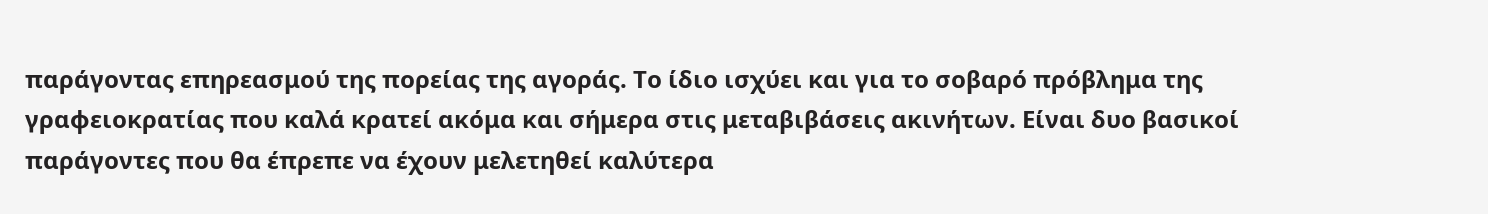παράγοντας επηρεασμού της πορείας της αγοράς. Το ίδιο ισχύει και για το σοβαρό πρόβλημα της γραφειοκρατίας που καλά κρατεί ακόμα και σήμερα στις μεταβιβάσεις ακινήτων. Είναι δυο βασικοί παράγοντες που θα έπρεπε να έχουν μελετηθεί καλύτερα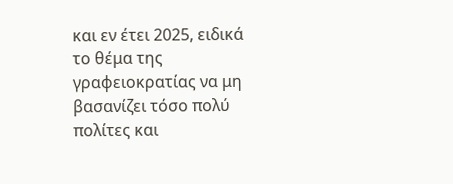και εν έτει 2025, ειδικά το θέμα της γραφειοκρατίας να μη βασανίζει τόσο πολύ πολίτες και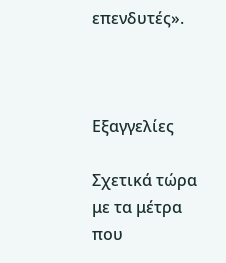επενδυτές».



Εξαγγελίες

Σχετικά τώρα με τα μέτρα που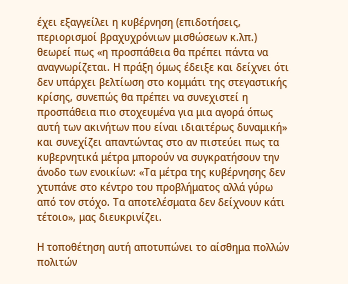έχει εξαγγείλει η κυβέρνηση (επιδοτήσεις, περιορισμοί βραχυχρόνιων μισθώσεων κ.λπ.) θεωρεί πως «η προσπάθεια θα πρέπει πάντα να αναγνωρίζεται. Η πράξη όμως έδειξε και δείχνει ότι δεν υπάρχει βελτίωση στο κομμάτι της στεγαστικής κρίσης, συνεπώς θα πρέπει να συνεχιστεί η προσπάθεια πιο στοχευμένα για μια αγορά όπως αυτή των ακινήτων που είναι ιδιαιτέρως δυναμική» και συνεχίζει απαντώντας στο αν πιστεύει πως τα κυβερνητικά μέτρα μπορούν να συγκρατήσουν την άνοδο των ενοικίων: «Τα μέτρα της κυβέρνησης δεν χτυπάνε στο κέντρο του προβλήματος αλλά γύρω από τον στόχο. Τα αποτελέσματα δεν δείχνουν κάτι τέτοιο», μας διευκρινίζει.

Η τοποθέτηση αυτή αποτυπώνει το αίσθημα πολλών πολιτών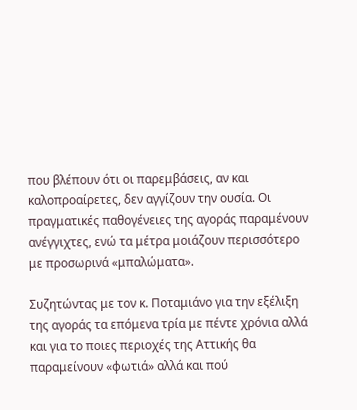που βλέπουν ότι οι παρεμβάσεις, αν και καλοπροαίρετες, δεν αγγίζουν την ουσία. Οι πραγματικές παθογένειες της αγοράς παραμένουν ανέγγιχτες, ενώ τα μέτρα μοιάζουν περισσότερο με προσωρινά «μπαλώματα».

Συζητώντας με τον κ. Ποταμιάνο για την εξέλιξη της αγοράς τα επόμενα τρία με πέντε χρόνια αλλά και για το ποιες περιοχές της Αττικής θα παραμείνουν «φωτιά» αλλά και πού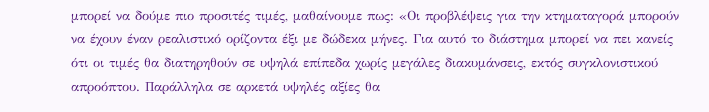μπορεί να δούμε πιο προσιτές τιμές, μαθαίνουμε πως: «Οι προβλέψεις για την κτηματαγορά μπορούν να έχουν έναν ρεαλιστικό ορίζοντα έξι με δώδεκα μήνες. Για αυτό το διάστημα μπορεί να πει κανείς ότι οι τιμές θα διατηρηθούν σε υψηλά επίπεδα χωρίς μεγάλες διακυμάνσεις, εκτός συγκλονιστικού απροόπτου. Παράλληλα σε αρκετά υψηλές αξίες θα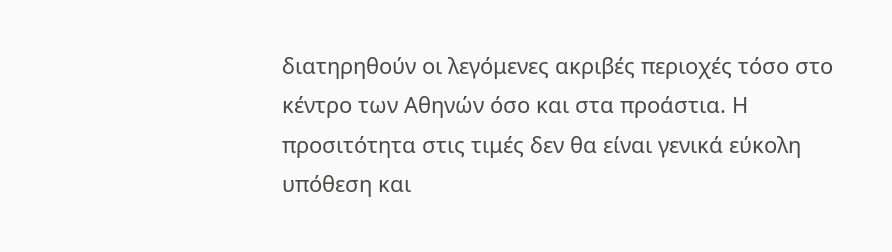διατηρηθούν οι λεγόμενες ακριβές περιοχές τόσο στο κέντρο των Αθηνών όσο και στα προάστια. Η προσιτότητα στις τιμές δεν θα είναι γενικά εύκολη υπόθεση και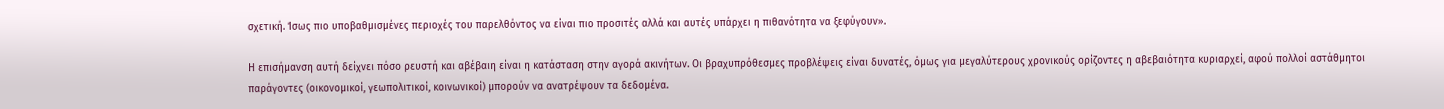σχετική. Ίσως πιο υποβαθμισμένες περιοχές του παρελθόντος να είναι πιο προσιτές αλλά και αυτές υπάρχει η πιθανότητα να ξεφύγουν».

Η επισήμανση αυτή δείχνει πόσο ρευστή και αβέβαιη είναι η κατάσταση στην αγορά ακινήτων. Οι βραχυπρόθεσμες προβλέψεις είναι δυνατές, όμως για μεγαλύτερους χρονικούς ορίζοντες η αβεβαιότητα κυριαρχεί, αφού πολλοί αστάθμητοι παράγοντες (οικονομικοί, γεωπολιτικοί, κοινωνικοί) μπορούν να ανατρέψουν τα δεδομένα.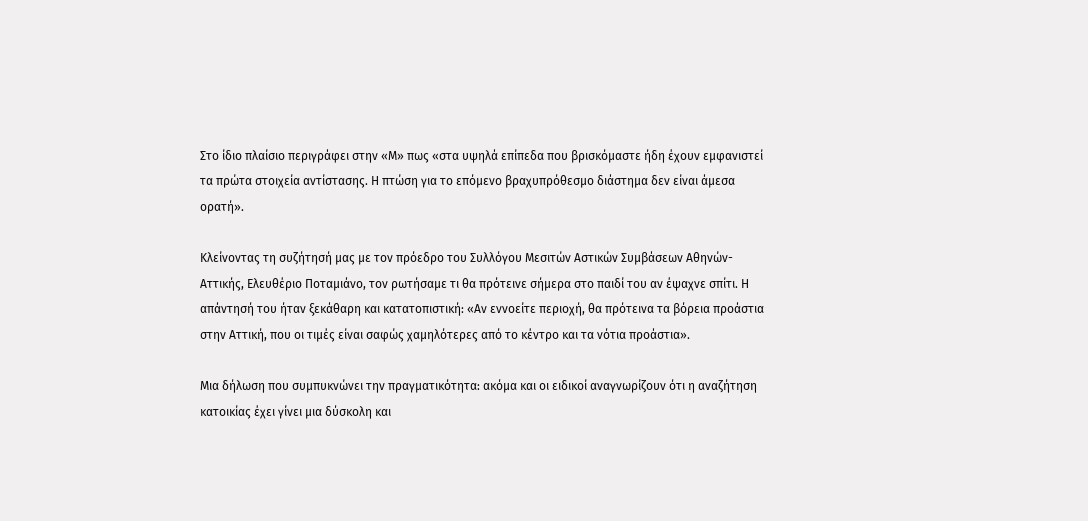Στο ίδιο πλαίσιο περιγράφει στην «Μ» πως «στα υψηλά επίπεδα που βρισκόμαστε ήδη έχουν εμφανιστεί τα πρώτα στοιχεία αντίστασης. Η πτώση για το επόμενο βραχυπρόθεσμο διάστημα δεν είναι άμεσα ορατή».

Κλείνοντας τη συζήτησή μας με τον πρόεδρο του Συλλόγου Μεσιτών Αστικών Συμβάσεων Αθηνών-Αττικής, Ελευθέριο Ποταμιάνο, τον ρωτήσαμε τι θα πρότεινε σήμερα στο παιδί του αν έψαχνε σπίτι. Η απάντησή του ήταν ξεκάθαρη και κατατοπιστική: «Αν εννοείτε περιοχή, θα πρότεινα τα βόρεια προάστια στην Αττική, που οι τιμές είναι σαφώς χαμηλότερες από το κέντρο και τα νότια προάστια».

Μια δήλωση που συμπυκνώνει την πραγματικότητα: ακόμα και οι ειδικοί αναγνωρίζουν ότι η αναζήτηση κατοικίας έχει γίνει μια δύσκολη και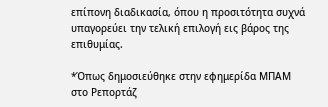επίπονη διαδικασία, όπου η προσιτότητα συχνά υπαγορεύει την τελική επιλογή εις βάρος της επιθυμίας.

*Όπως δημοσιεύθηκε στην εφημερίδα ΜΠΑΜ στο Ρεπορτάζ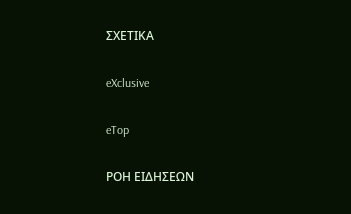ΣΧΕΤΙΚΑ

eXclusive

eTop

ΡΟΗ ΕΙΔΗΣΕΩΝ